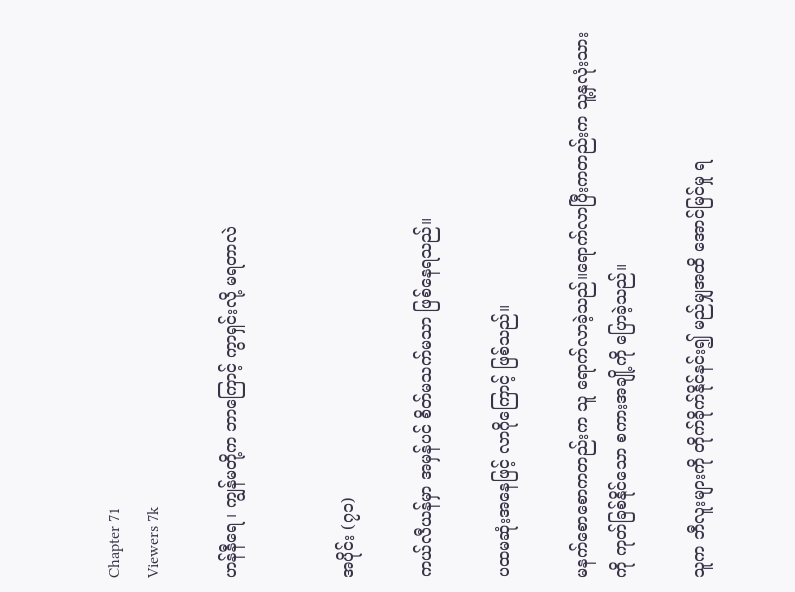Chapter 71
Viewers 7k

ဟန်နီရေ ၊ ကျွန်မတို့က ဘာကြောင့် ကွာရှင်းလို့ မရတာလဲ


အပိုင်း (၇၁)

ကယ်လီယန်မှာ အမှန်ပင် စိတ်မသက်မသာ ဖြစ်နေရသည်။

ပထမဆုံးအနေဖြင့် လာဂိုကြောင့် ဖြစ်သည်။

မနက်စောစောကတည်းက သူ ရောက်လာခဲ့သည်။ရောက်လာပြီးကတည်းက သူ့နှလုံးသားကို ကုတ်ခြစ်နိုင်သော စကားအချို့ကို ပြောခဲ့သည်။

သူက ဘီလူးများကို တိုက်ခိုက်နိုင်နင်း၍ မည်မျှအထိ အောင်မြင်မှု ရ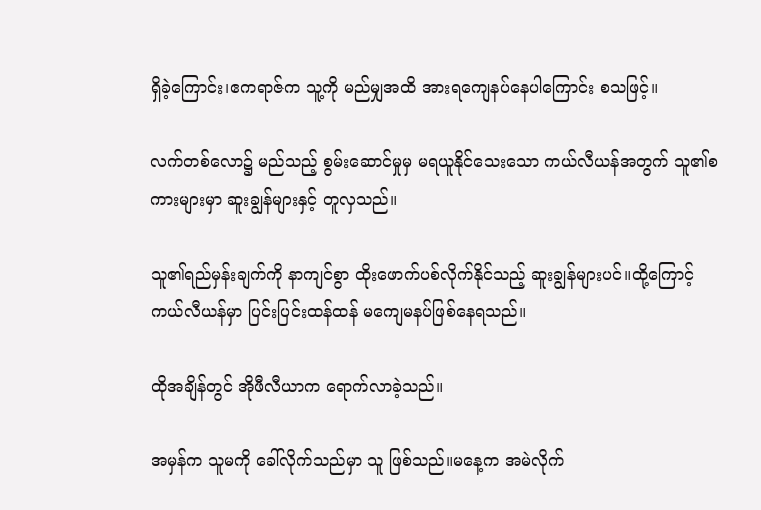ရှိခဲ့ကြောင်း၊ဧကရာဇ်က သူ့ကို မည်မျှအထိ အားရကျေနပ်နေပါကြောင်း စသဖြင့်။

လက်တစ်လော၌ မည်သည့် စွမ်းဆောင်မှုမှ မရယူနိုင်သေးသော ကယ်လီယန်အတွက် သူ၏စကားများမှာ ဆူးချွန်များနှင့် တူလှသည်။

သူ၏ရည်မှန်းချက်ကို နာကျင်စွာ ထိုးဖောက်ပစ်လိုက်နိုင်သည့် ဆူးချွန်များပင်။ထို့ကြောင့် ကယ်လီယန်မှာ ပြင်းပြင်းထန်ထန် မကျေမနပ်ဖြစ်နေရသည်။

ထိုအချိန်တွင် အိုဖီလီယာက ရောက်လာခဲ့သည်။

အမှန်က သူမကို ခေါ်လိုက်သည်မှာ သူ ဖြစ်သည်။မနေ့က အမဲလိုက်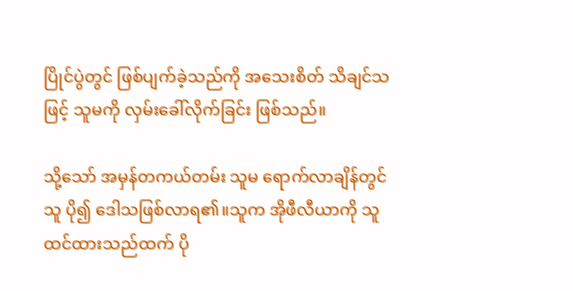ပြိုင်ပွဲတွင် ဖြစ်ပျက်ခဲ့သည်ကို အသေးစိတ် သိချင်သဖြင့် သူမကို လှမ်းခေါ်လိုက်ခြင်း ဖြစ်သည်။

သို့သော် အမှန်တကယ်တမ်း သူမ ရောက်လာချိန်တွင် သူ ပို၍ ဒေါသဖြစ်လာရ၏။သူက အိုဖီလီယာကို သူထင်ထားသည်ထက် ပို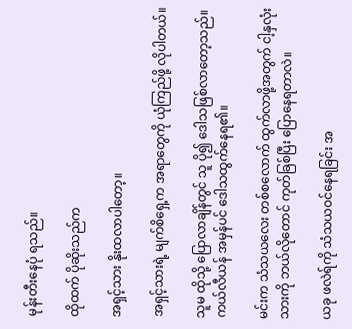မုန်းတီးနေပုံ ရသည်။

ထိုထက် ပိုဆိုးသည်က

အရှင့်သား နိုးထလာပါတော့။

အရှင့်သားရဲ့ မျက်စိရှေ့က အရာတွေကို ယုံကြည်ဖို့ လိုပါတယ်။

သူမ ထိုသို့ ပြောလာချိန်တွင် သူ ပို၍ ဒေါသဖြစ်လာတော့သည်။ကယ်လီယန် အမှန်ပင် ဒေါသထွက်နေရ၏။

မင်းက သံသယလေး တစ်စလောက် ထွက်လာဖို့အတွက် ငါ့နှလုံးသားကို ဘယ်လိုတောင် ကုတ်ခြစ်ပြီး ပြောနေရတာလဲ။

ယခု ဖလဲရ်ကို သံသယဝင်နေရခြင်း အ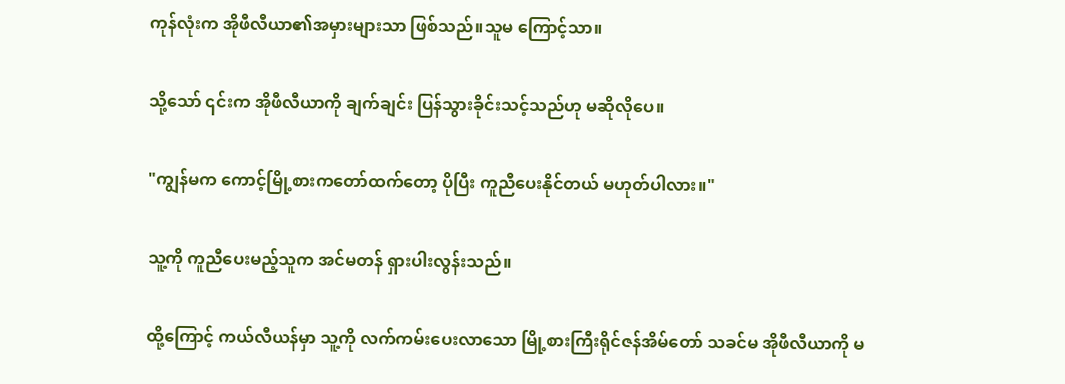ကုန်လုံးက အိုဖီလီယာ၏အမှားများသာ ဖြစ်သည်။သူမ ကြောင့်သာ။

သို့သော် ၎င်းက အိုဖီလီယာကို ချက်ချင်း ပြန်သွားခိုင်းသင့်သည်ဟု မဆိုလိုပေ။

"ကျွန်မက ကောင့်မြို့စားကတော်ထက်တော့ ပိုပြီး ကူညီပေးနိုင်တယ် မဟုတ်ပါလား။"

သူ့ကို ကူညီပေးမည့်သူက အင်မတန် ရှားပါးလွန်းသည်။

ထို့ကြောင့် ကယ်လီယန်မှာ သူ့ကို လက်ကမ်းပေးလာသော မြို့စားကြီးရိုင်ဇန်အိမ်တော် သခင်မ အိုဖီလီယာကို မ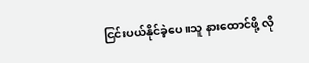ငြင်းပယ်နိုင်ခဲ့ပေ။သူ နားထောင်ဖို့ လို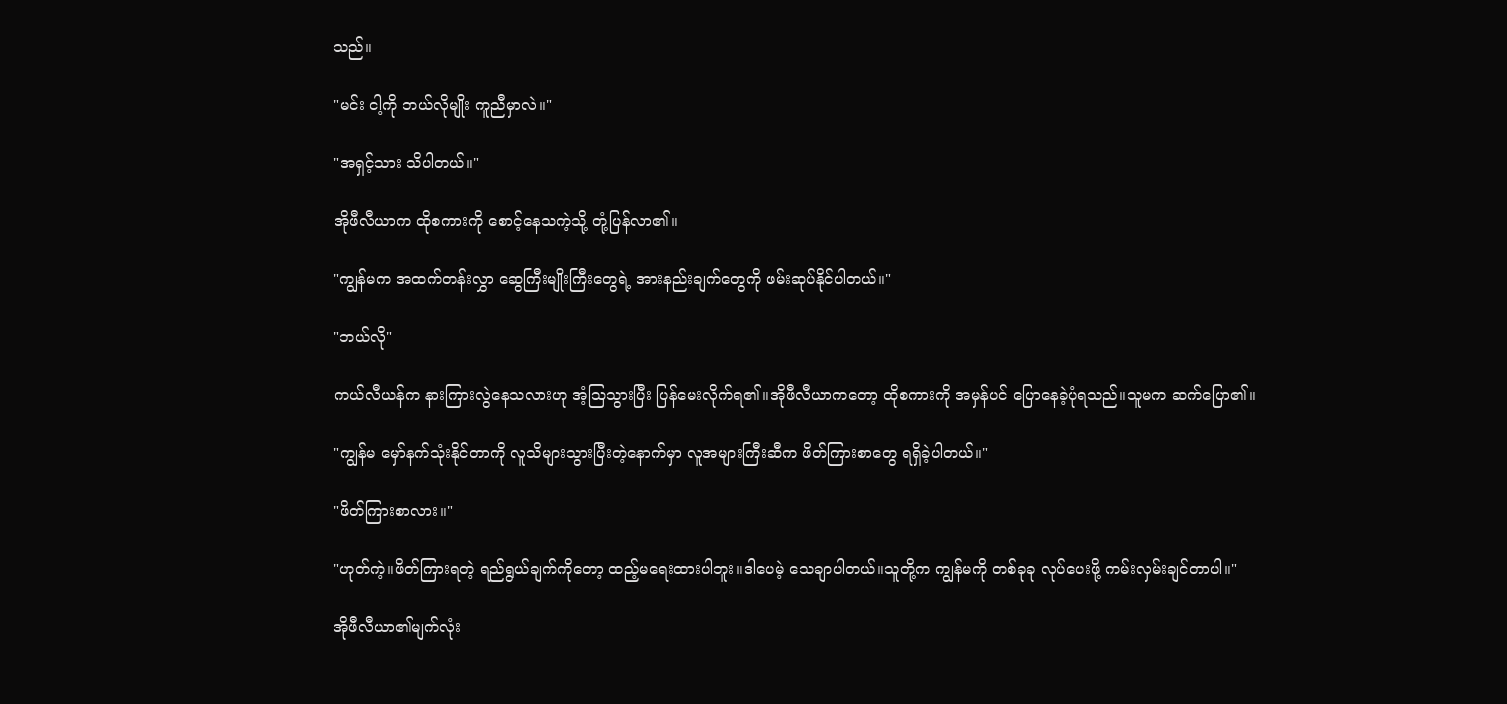သည်။

"မင်း ငါ့ကို ဘယ်လိုမျိုး ကူညီမှာလဲ။"

"အရှင့်သား သိပါတယ်။"

အိုဖီလီယာက ထိုစကားကို စောင့်နေသကဲ့သို့ တုံ့ပြန်လာ၏။

"ကျွန်မက အထက်တန်းလွှာ ဆွေကြီးမျိုးကြီးတွေရဲ့ အားနည်းချက်တွေကို ဖမ်းဆုပ်နိုင်ပါတယ်။"

"ဘယ်လို"

ကယ်လီယန်က နားကြားလွဲနေသလားဟု အံ့ဩသွားပြီး ပြန်မေးလိုက်ရ၏။အိုဖီလီယာကတော့ ထိုစကားကို အမှန်ပင် ပြောနေခဲ့ပုံရသည်။သူမက ဆက်ပြော၏။

"ကျွန်မ မှော်နက်သုံးနိုင်တာကို လူသိများသွားပြီးတဲ့နောက်မှာ လူအများကြီးဆီက ဖိတ်ကြားစာတွေ ရရှိခဲ့ပါတယ်။"

"ဖိတ်ကြားစာလား။"

"ဟုတ်ကဲ့။ဖိတ်ကြားရတဲ့ ရည်ရွယ်ချက်ကိုတော့ ထည့်မရေးထားပါဘူး။ဒါပေမဲ့ သေချာပါတယ်။သူတို့က ကျွန်မကို တစ်ခုခု လုပ်ပေးဖို့ ကမ်းလှမ်းချင်တာပါ။"

အိုဖီလီယာ၏မျက်လုံး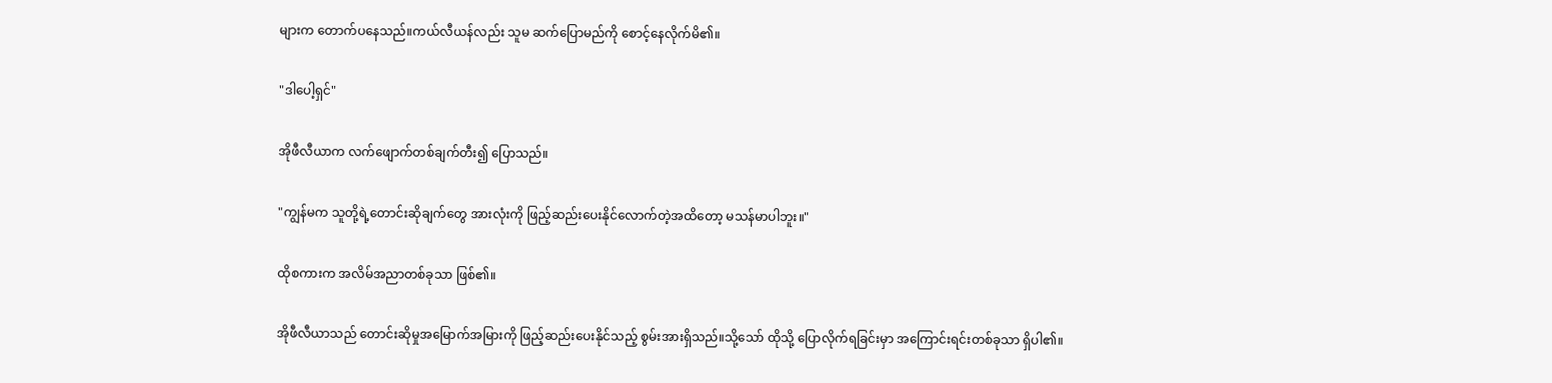များက တောက်ပနေသည်။ကယ်လီယန်လည်း သူမ ဆက်ပြောမည်ကို စောင့်နေလိုက်မိ၏။

"ဒါပေါ့ရှင်"

အိုဖီလီယာက လက်ဖျောက်တစ်ချက်တီး၍ ပြောသည်။

"ကျွန်မက သူတို့ရဲ့တောင်းဆိုချက်တွေ အားလုံးကို ဖြည့်ဆည်းပေးနိုင်လောက်တဲ့အထိတော့ မသန်မာပါဘူး။"

ထိုစကားက အလိမ်အညာတစ်ခုသာ ဖြစ်၏။

အိုဖီလီယာသည် တောင်းဆိုမှုအမြောက်အမြားကို ဖြည့်ဆည်းပေးနိုင်သည့် စွမ်းအားရှိသည်။သို့သော် ထိုသို့ ပြောလိုက်ရခြင်းမှာ အကြောင်းရင်းတစ်ခုသာ ရှိပါ၏။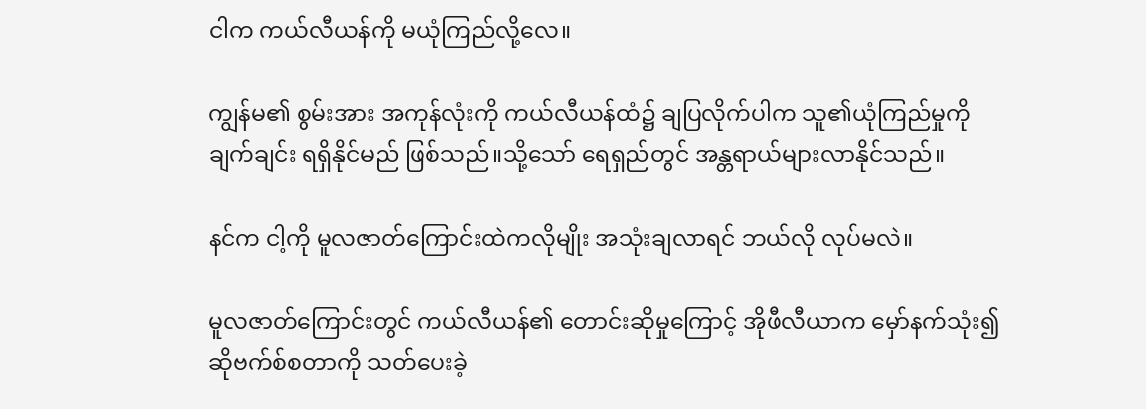ငါက ကယ်လီယန်ကို မယုံကြည်လို့လေ။

ကျွန်မ၏ စွမ်းအား အကုန်လုံးကို ကယ်လီယန်ထံ၌ ချပြလိုက်ပါက သူ၏ယုံကြည်မှုကို ချက်ချင်း ရရှိနိုင်မည် ဖြစ်သည်။သို့သော် ရေရှည်တွင် အန္တရာယ်များလာနိုင်သည်။

နင်က ငါ့ကို မူလဇာတ်ကြောင်းထဲကလိုမျိုး အသုံးချလာရင် ဘယ်လို လုပ်မလဲ။

မူလဇာတ်ကြောင်းတွင် ကယ်လီယန်၏ တောင်းဆိုမှုကြောင့် အိုဖီလီယာက မှော်နက်သုံး၍ ဆိုဗက်စ်စတာကို သတ်ပေးခဲ့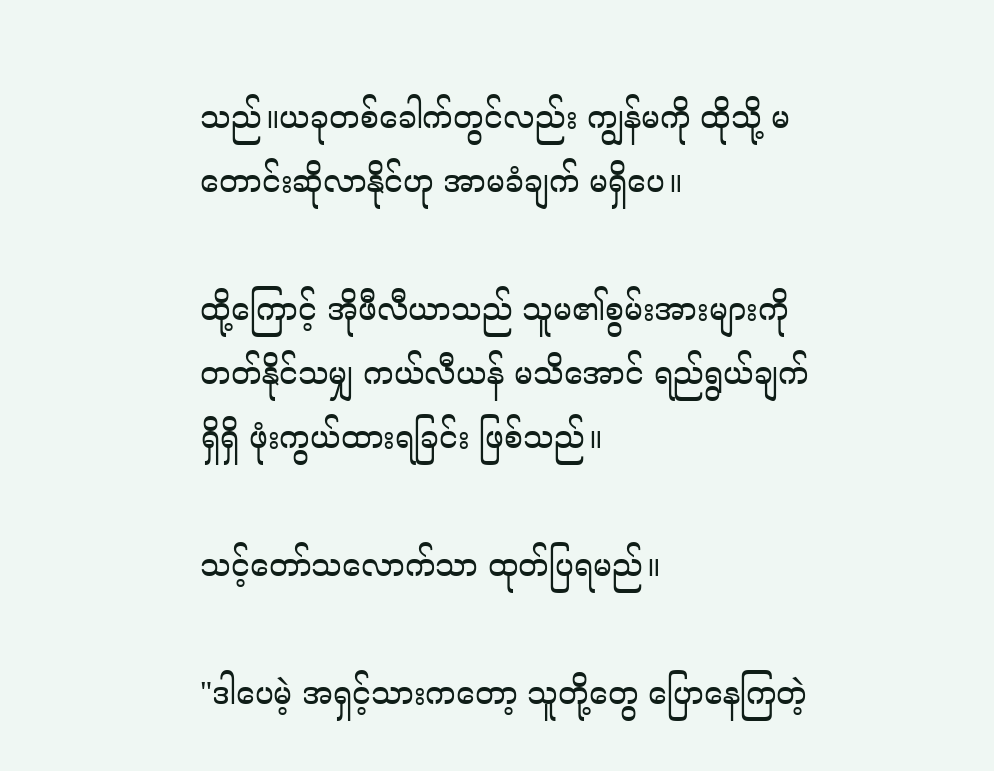သည်။ယခုတစ်ခေါက်တွင်လည်း ကျွန်မကို ထိုသို့ မတောင်းဆိုလာနိုင်ဟု အာမခံချက် မရှိပေ။

ထို့ကြောင့် အိုဖီလီယာသည် သူမ၏စွမ်းအားများကို တတ်နိုင်သမျှ ကယ်လီယန် မသိအောင် ရည်ရွယ်ချက်ရှိရှိ ဖုံးကွယ်ထားရခြင်း ဖြစ်သည်။

သင့်တော်သလောက်သာ ထုတ်ပြရမည်။

"ဒါပေမဲ့ အရှင့်သားကတော့ သူတို့တွေ ပြောနေကြတဲ့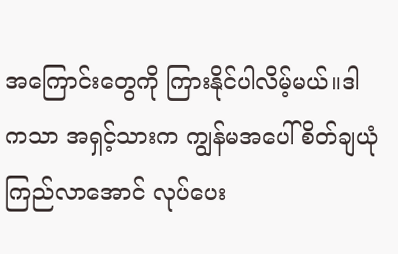အကြောင်းတွေကို ကြားနိုင်ပါလိမ့်မယ်။ဒါကသာ အရှင့်သားက ကျွန်မအပေါ် စိတ်ချယုံကြည်လာအောင် လုပ်ပေး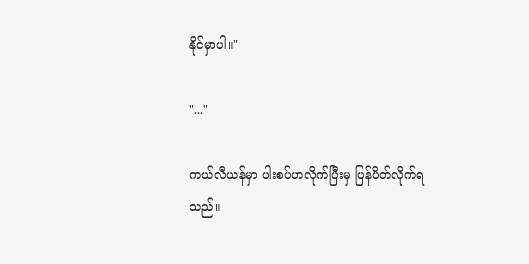နိုင်မှာပါ။"

"..."

ကယ်လီယန်မှာ ပါးစပ်ဟလိုက်ပြီးမှ ပြန်ပိတ်လိုက်ရသည်။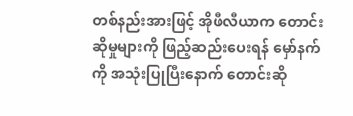တစ်နည်းအားဖြင့် အိုဖီလီယာက တောင်းဆိုမှုများကို ဖြည့်ဆည်းပေးရန် မှော်နက်ကို အသုံးပြုပြီးနောက် တောင်းဆို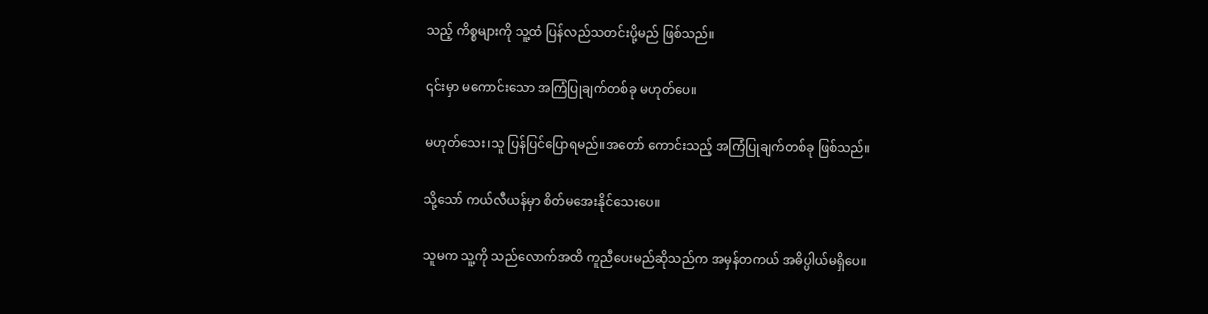သည့် ကိစ္စများကို သူ့ထံ ပြန်လည်သတင်းပို့မည် ဖြစ်သည်။

၎င်းမှာ မကောင်းသော အကြံပြုချက်တစ်ခု မဟုတ်ပေ။

မဟုတ်သေး၊သူ ပြန်ပြင်ပြောရမည်။အတော် ကောင်းသည့် အကြံပြုချက်တစ်ခု ဖြစ်သည်။

သို့သော် ကယ်လီယန်မှာ စိတ်မအေးနိုင်သေးပေ။

သူမက သူ့ကို သည်လောက်အထိ ကူညီပေးမည်ဆိုသည်က အမှန်တကယ် အဓိပ္ပါယ်မရှိပေ။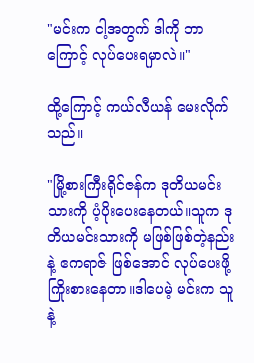"မင်းက ငါ့အတွက် ဒါကို ဘာကြောင့် လုပ်ပေးရမှာလဲ။"

ထို့ကြောင့် ကယ်လီယန် မေးလိုက်သည်။

"မြို့စားကြီးရိုင်ဇန်က ဒုတိယမင်းသားကို ပံ့ပိုးပေးနေတယ်။သူက ဒုတိယမင်းသားကို မဖြစ်ဖြစ်တဲ့နည်းနဲ့ ဧကရာဇ် ဖြစ်အောင် လုပ်ပေးဖို့ ကြိုးစားနေတာ။ဒါပေမဲ့ မင်းက သူနဲ့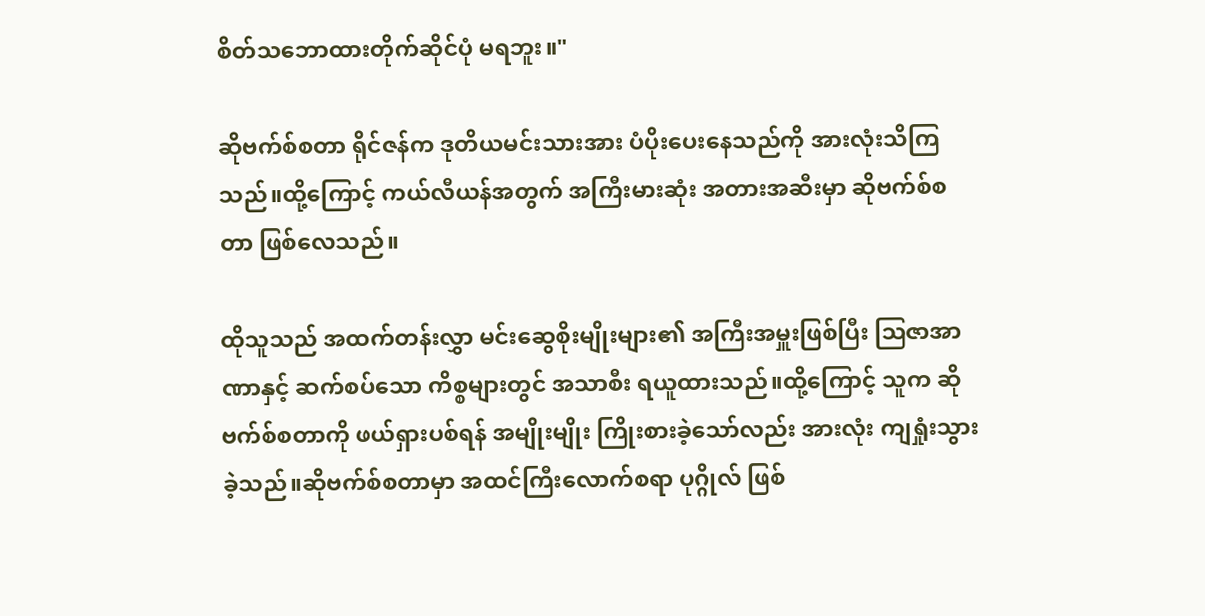စိတ်သဘောထားတိုက်ဆိုင်ပုံ မရဘူး။"

ဆိုဗက်စ်စတာ ရိုင်ဇန်က ဒုတိယမင်းသားအား ပံပိုးပေးနေသည်ကို အားလုံးသိကြသည်။ထို့ကြောင့် ကယ်လီယန်အတွက် အကြီးမားဆုံး အတားအဆီးမှာ ဆိုဗက်စ်စတာ ဖြစ်လေသည်။

ထိုသူသည် အထက်တန်းလွှာ မင်းဆွေစိုးမျိုးများ၏ အကြီးအမှူးဖြစ်ပြီး ဩဇာအာဏာနှင့် ဆက်စပ်သော ကိစ္စများတွင် အသာစီး ရယူထားသည်။ထို့ကြောင့် သူက ဆိုဗက်စ်စတာကို ဖယ်ရှားပစ်ရန် အမျိုးမျိုး ကြိုးစားခဲ့သော်လည်း အားလုံး ကျရှုံးသွားခဲ့သည်။ဆိုဗက်စ်စတာမှာ အထင်ကြီးလောက်စရာ ပုဂ္ဂိုလ် ဖြစ်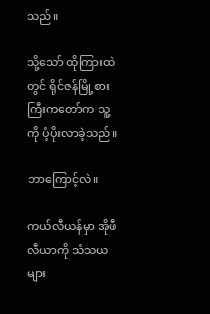သည်။

သို့သော် ထိုကြားထဲတွင် ရိုင်ဇန်မြို့စားကြီးကတော်က သူ့ကို ပံ့ပိုးလာခဲ့သည်။

ဘာကြောင့်လဲ။

ကယ်လီယန်မှာ အိုဖီလီယာကို သံသယများ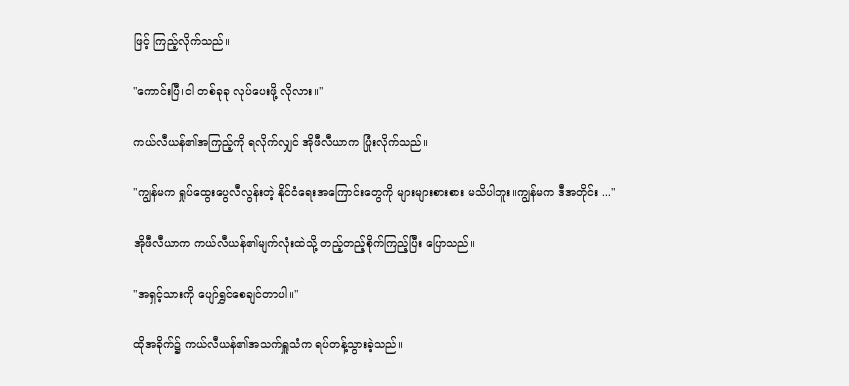ဖြင့် ကြည့်လိုက်သည်။

"ကောင်းပြီ၊ငါ တစ်ခုခု လုပ်ပေးဖို့ လိုလား။"

ကယ်လီယန်၏အကြည့်ကို ရလိုက်လျှင် အိုဖီလီယာက ပြုံးလိုက်သည်။

"ကျွန်မက ရှုပ်ထွေးပွေလီလွန်းတဲ့ နိုင်ငံရေးအကြောင်းတွေကို များများစားစား မသိပါဘူး။ကျွန်မက ဒီအတိုင်း ..."

အိုဖီလီယာက ကယ်လီယန်၏မျက်လုံးထဲသို့ တည့်တည့်စိုက်ကြည့်ပြီး ပြောသည်။

"အရှင့်သားကို ပျော်ရွှင်စေချင်တာပါ။"

ထိုအခိုက်၌ ကယ်လီယန်၏အသက်ရှူသံက ရပ်တန့်သွားခဲ့သည်။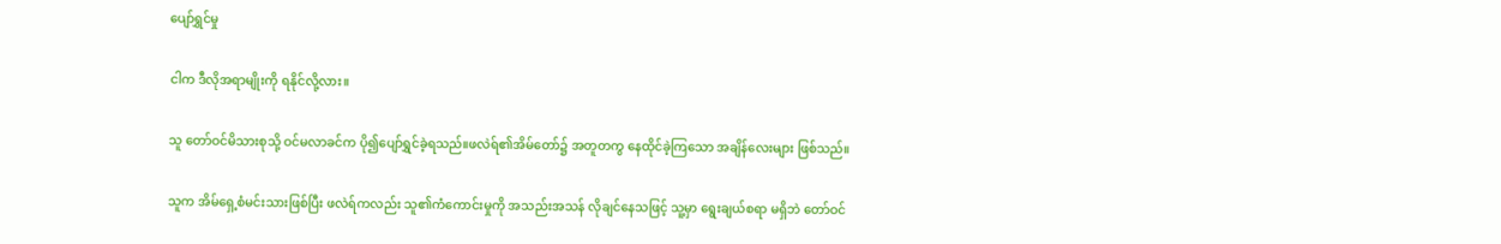ပျော်ရွှင်မှု

ငါက ဒီလိုအရာမျိုးကို ရနိုင်လို့လား။

သူ တော်ဝင်မိသားစုသို့ ဝင်မလာခင်က ပို၍ပျော်ရွှင်ခဲ့ရသည်။ဖလဲရ်၏အိမ်တော်၌ အတူတကွ နေထိုင်ခဲ့ကြသော အချိန်လေးများ ဖြစ်သည်။

သူက အိမ်ရှေ့စံမင်းသားဖြစ်ပြီး ဖလဲရ်ကလည်း သူ၏ကံကောင်းမှုကို အသည်းအသန် လိုချင်နေသဖြင့် သူ့မှာ ရွေးချယ်စရာ မရှိဘဲ တော်ဝင်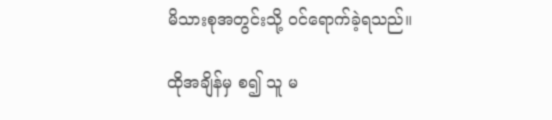မိသားစုအတွင်းသို့ ဝင်ရောက်ခဲ့ရသည်။

ထိုအချိန်မှ စ၍ သူ မ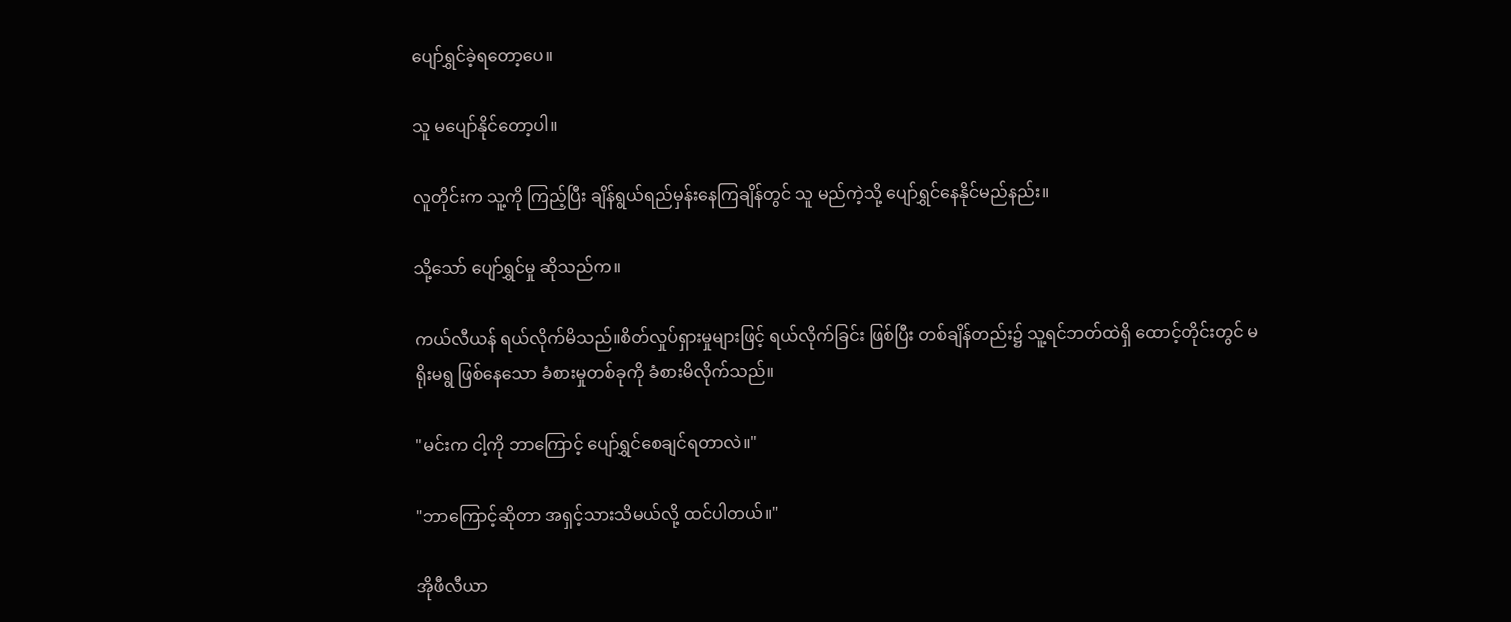ပျော်ရွှင်ခဲ့ရတော့ပေ။

သူ မပျော်နိုင်တော့ပါ။

လူတိုင်းက သူ့ကို ကြည့်ပြီး ချိန်ရွယ်ရည်မှန်းနေကြချိန်တွင် သူ မည်ကဲ့သို့ ပျော်ရွှင်နေနိုင်မည်နည်း။

သို့သော် ပျော်ရွှင်မှု ဆိုသည်က။

ကယ်လီယန် ရယ်လိုက်မိသည်။စိတ်လှုပ်ရှားမှုများဖြင့် ရယ်လိုက်ခြင်း ဖြစ်ပြီး တစ်ချိန်တည်း၌ သူ့ရင်ဘတ်ထဲရှိ ထောင့်တိုင်းတွင် မရိုးမရွ ဖြစ်နေသော ခံစားမှုတစ်ခုကို ခံစားမိလိုက်သည်။

"မင်းက ငါ့ကို ဘာကြောင့် ပျော်ရွှင်စေချင်ရတာလဲ။"

"ဘာကြောင့်ဆိုတာ အရှင့်သားသိမယ်လို့ ထင်ပါတယ်။"

အိုဖီလီယာ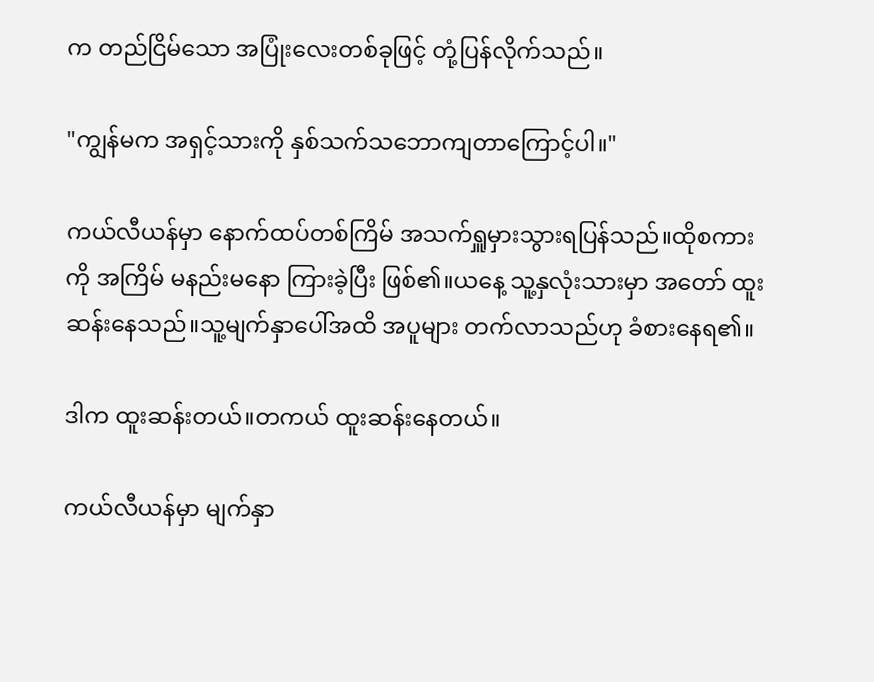က တည်ငြိမ်သော အပြုံးလေးတစ်ခုဖြင့် တုံ့ပြန်လိုက်သည်။

"ကျွန်မက အရှင့်သားကို နှစ်သက်သဘောကျတာကြောင့်ပါ။"

ကယ်လီယန်မှာ နောက်ထပ်တစ်ကြိမ် အသက်ရှူမှားသွားရပြန်သည်။ထိုစကားကို အကြိမ် မနည်းမနော ကြားခဲ့ပြီး ဖြစ်၏။ယနေ့ သူ့နှလုံးသားမှာ အတော် ထူးဆန်းနေသည်။သူ့မျက်နှာပေါ်အထိ အပူများ တက်လာသည်ဟု ခံစားနေရ၏။

ဒါက ထူးဆန်းတယ်။တကယ် ထူးဆန်းနေတယ်။

ကယ်လီယန်မှာ မျက်နှာ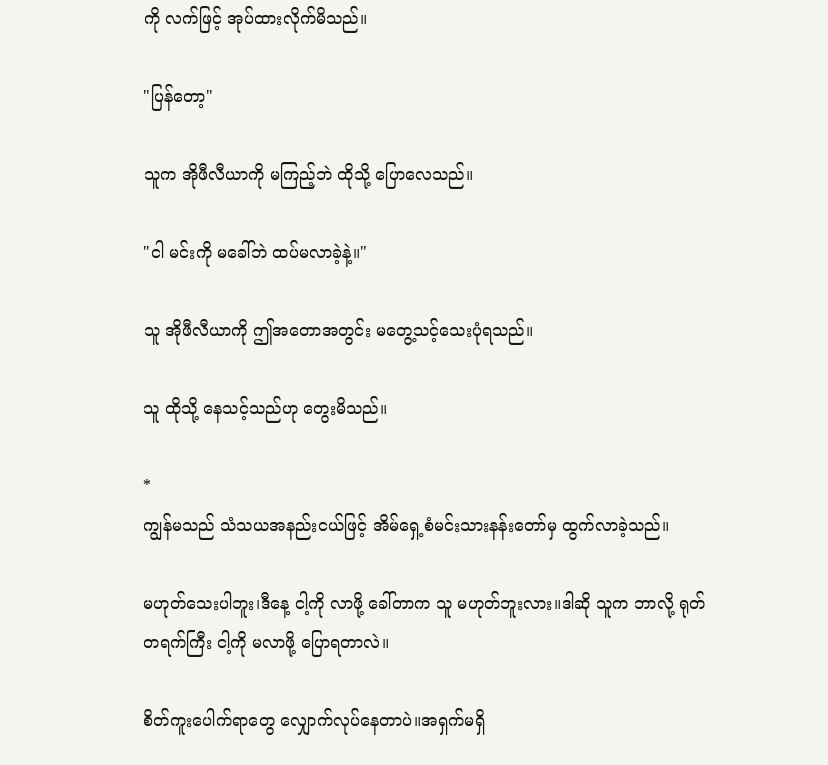ကို လက်ဖြင့် အုပ်ထားလိုက်မိသည်။

"ပြန်တော့"

သူက အိုဖီလီယာကို မကြည့်ဘဲ ထိုသို့ ပြောလေသည်။

"ငါ မင်းကို မခေါ်ဘဲ ထပ်မလာခဲ့နဲ့။"

သူ အိုဖီလီယာကို ဤအတောအတွင်း မတွေ့သင့်သေးပုံရသည်။

သူ ထိုသို့ နေသင့်သည်ဟု တွေးမိသည်။

*
ကျွန်မသည် သံသယအနည်းငယ်ဖြင့် အိမ်ရှေ့စံမင်းသားနန်းတော်မှ ထွက်လာခဲ့သည်။

မဟုတ်သေးပါဘူး၊ဒီနေ့ ငါ့ကို လာဖို့ ခေါ်တာက သူ မဟုတ်ဘူးလား။ဒါဆို သူက ဘာလို့ ရုတ်တရက်ကြီး ငါ့ကို မလာဖို့ ပြောရတာလဲ။

စိတ်ကူးပေါက်ရာတွေ လျှောက်လုပ်နေတာပဲ။အရှက်မရှိ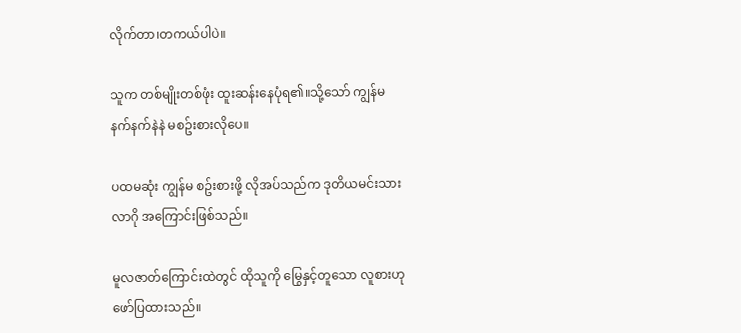လိုက်တာ၊တကယ်ပါပဲ။

သူက တစ်မျိုးတစ်ဖုံး ထူးဆန်းနေပုံရ၏။သို့သော် ကျွန်မ နက်နက်နဲနဲ မစဥ်းစားလိုပေ။

ပထမဆုံး ကျွန်မ စဥ်းစားဖို့ လိုအပ်သည်က ဒုတိယမင်းသား လာဂို အကြောင်းဖြစ်သည်။

မူလဇာတ်ကြောင်းထဲတွင် ထိုသူကို မြွေနှင့်တူသော လူစားဟု ဖော်ပြထားသည်။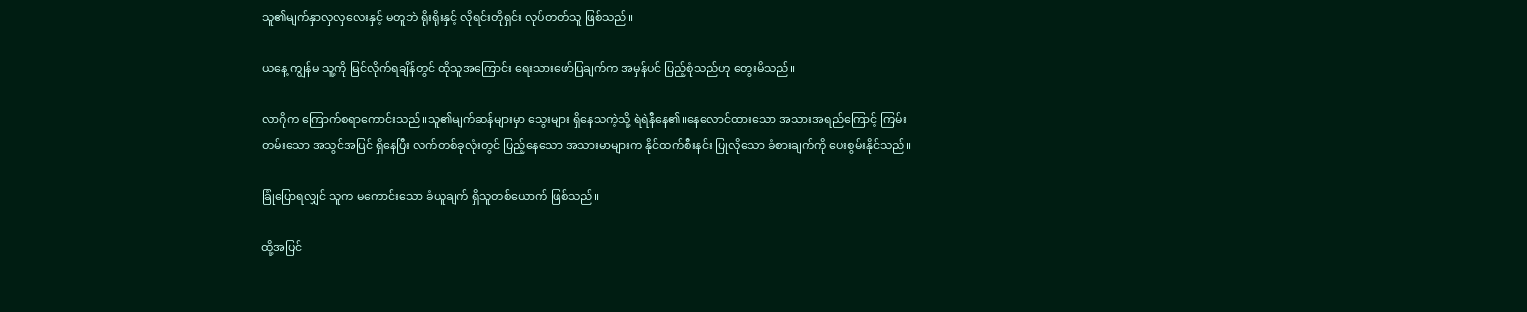သူ၏မျက်နှာလှလှလေးနှင့် မတူဘဲ ရိုးရိုးနှင့် လိုရင်းတိုရှင်း လုပ်တတ်သူ ဖြစ်သည်။

ယနေ့ ကျွန်မ သူ့ကို မြင်လိုက်ရချိန်တွင် ထိုသူအကြောင်း ရေးသားဖော်ပြချက်က အမှန်ပင် ပြည့်စုံသည်ဟု တွေးမိသည်။

လာဂိုက ကြောက်စရာကောင်းသည်။သူ၏မျက်ဆန်များမှာ သွေးများ ရှိနေသကဲ့သို့ ရဲရဲနီနေ၏။နေလောင်ထားသော အသားအရည်ကြောင့် ကြမ်းတမ်းသော အသွင်အပြင် ရှိနေပြီး လက်တစ်ခုလုံးတွင် ပြည့်နေသော အသားမာများက နိုင်ထက်စီးနင်း ပြုလိုသော ခံစားချက်ကို ပေးစွမ်းနိုင်သည်။

ခြုံပြောရလျှင် သူက မကောင်းသော ခံယူချက် ရှိသူတစ်ယောက် ဖြစ်သည်။

ထို့အပြင်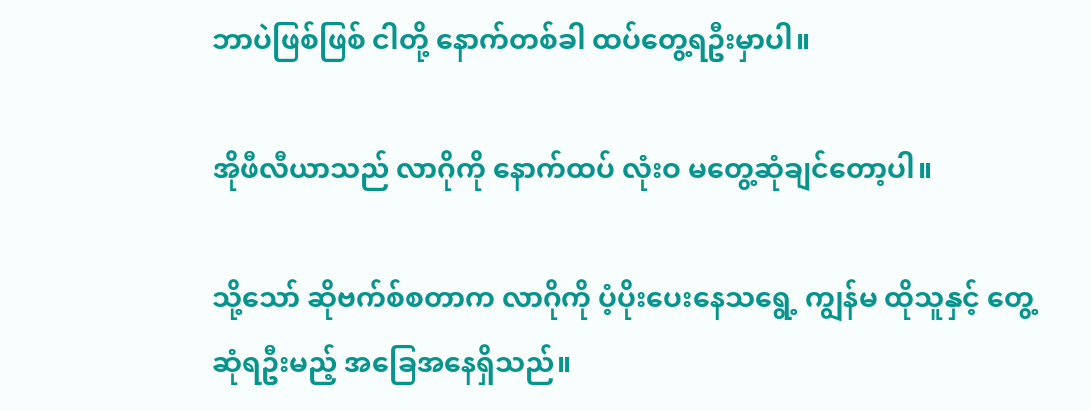ဘာပဲဖြစ်ဖြစ် ငါတို့ နောက်တစ်ခါ ထပ်တွေ့ရဦးမှာပါ။

အိုဖီလီယာသည် လာဂိုကို နောက်ထပ် လုံးဝ မတွေ့ဆုံချင်တော့ပါ။

သို့သော် ဆိုဗက်စ်စတာက လာဂိုကို ပံ့ပိုးပေးနေသရွေ့ ကျွန်မ ထိုသူနှင့် တွေ့ဆုံရဦးမည့် အခြေအနေရှိသည်။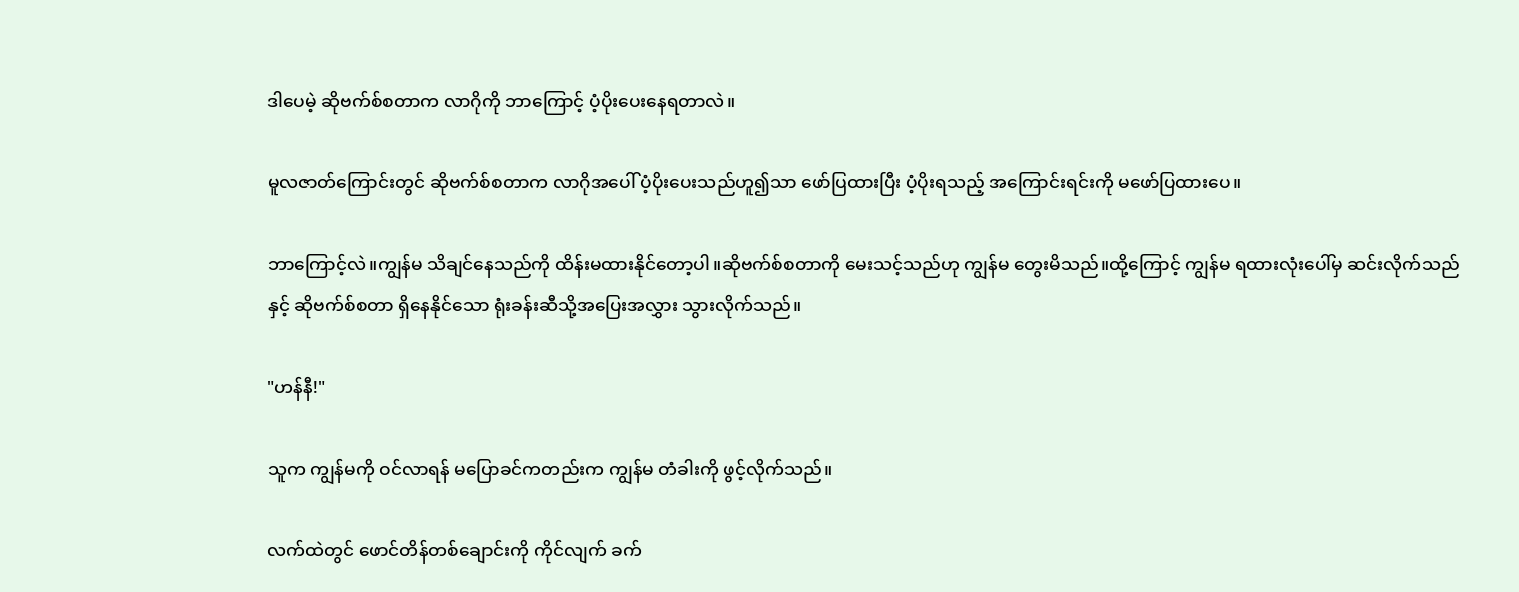ဒါပေမဲ့ ဆိုဗက်စ်စတာက လာဂိုကို ဘာကြောင့် ပံ့ပိုးပေးနေရတာလဲ။

မူလဇာတ်ကြောင်းတွင် ဆိုဗက်စ်စတာက လာဂိုအပေါ် ပံ့ပိုးပေးသည်ဟူ၍သာ ဖော်ပြထားပြီး ပံ့ပိုးရသည့် အကြောင်းရင်းကို မဖော်ပြထားပေ။

ဘာကြောင့်လဲ။ကျွန်မ သိချင်နေသည်ကို ထိန်းမထားနိုင်တော့ပါ။ဆိုဗက်စ်စတာကို မေးသင့်သည်ဟု ကျွန်မ တွေးမိသည်။ထို့ကြောင့် ကျွန်မ ရထားလုံးပေါ်မှ ဆင်းလိုက်သည်နှင့် ဆိုဗက်စ်စတာ ရှိနေနိုင်သော ရုံးခန်းဆီသို့အပြေးအလွှား သွားလိုက်သည်။

"ဟန်နီ!"

သူက ကျွန်မကို ဝင်လာရန် မပြောခင်ကတည်းက ကျွန်မ တံခါးကို ဖွင့်လိုက်သည်။

လက်ထဲတွင် ဖောင်တိန်တစ်ချောင်းကို ကိုင်လျက် ခက်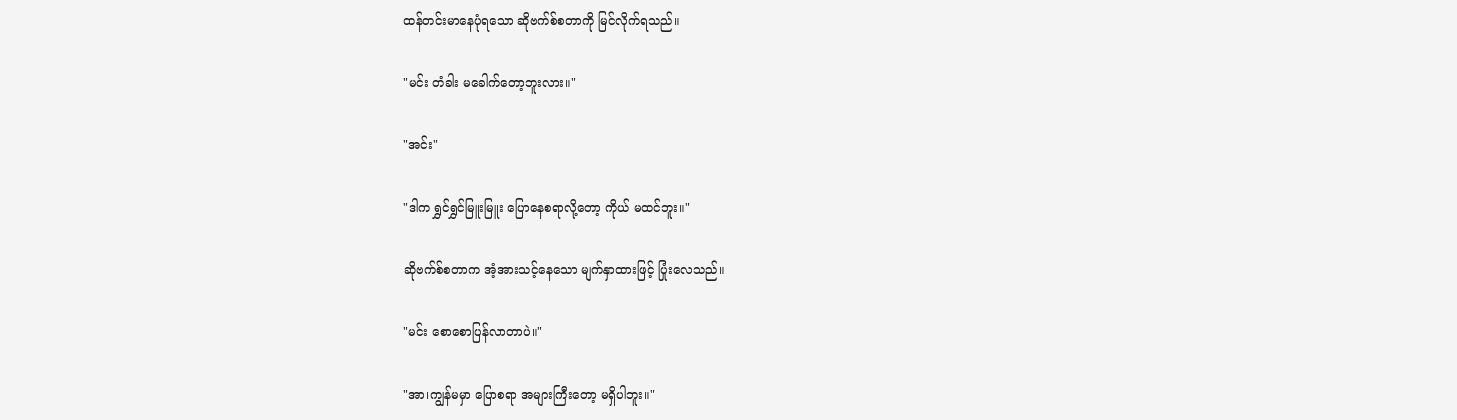ထန်တင်းမာနေပုံရသော ဆိုဗက်စ်စတာကို မြင်လိုက်ရသည်။

"မင်း တံခါး မခေါက်တော့ဘူးလား။"

"အင်း"

"ဒါက ရွှင်ရွှင်မြူးမြူး ပြောနေစရာလို့တော့ ကိုယ် မထင်ဘူး။"

ဆိုဗက်စ်စတာက အံ့အားသင့်နေသော မျက်နှာထားဖြင့် ပြုံးလေသည်။

"မင်း စောစောပြန်လာတာပဲ။"

"အာ၊ကျွန်မမှာ ပြောစရာ အများကြီးတော့ မရှိပါဘူး။"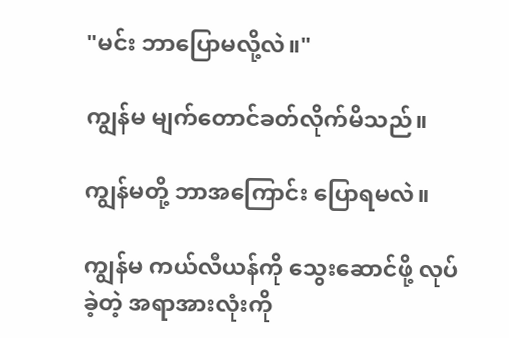"မင်း ဘာပြောမလို့လဲ။"

ကျွန်မ မျက်တောင်ခတ်လိုက်မိသည်။

ကျွန်မတို့ ဘာအကြောင်း ပြောရမလဲ။

ကျွန်မ ကယ်လီယန်ကို သွေးဆောင်ဖို့ လုပ်ခဲ့တဲ့ အရာအားလုံးကို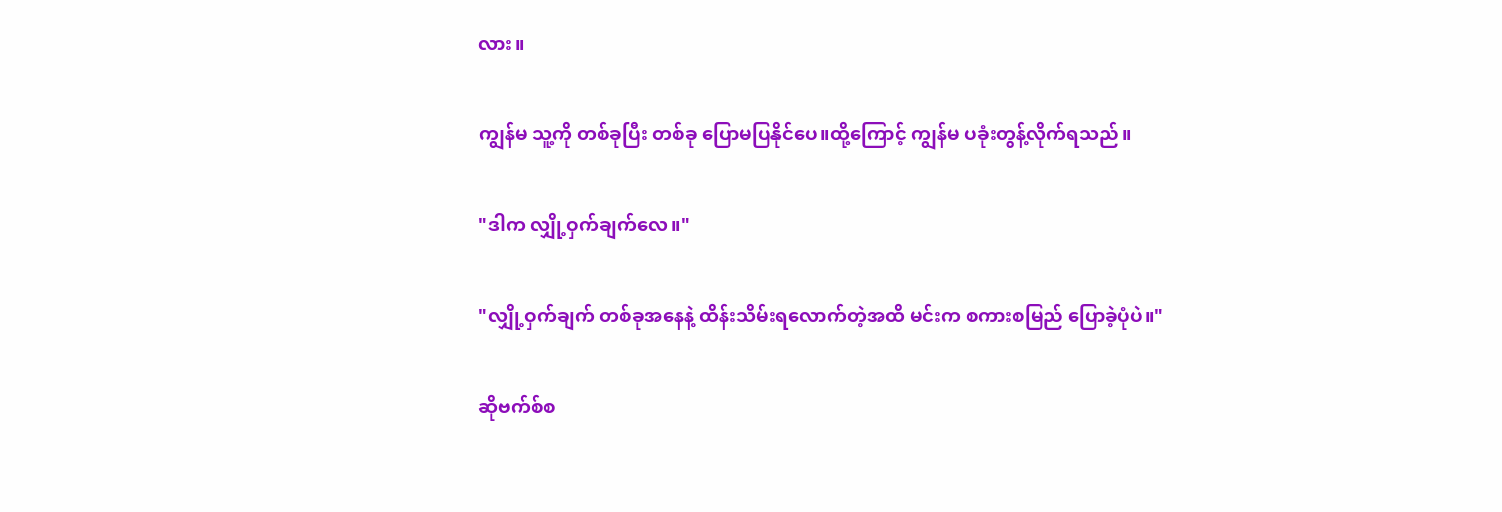လား။

ကျွန်မ သူ့ကို တစ်ခုပြီး တစ်ခု ပြောမပြနိုင်ပေ။ထို့ကြောင့် ကျွန်မ ပခုံးတွန့်လိုက်ရသည်။

"ဒါက လျှို့ဝှက်ချက်လေ။"

"လျှို့ဝှက်ချက် တစ်ခုအနေနဲ့ ထိန်းသိမ်းရလောက်တဲ့အထိ မင်းက စကားစမြည် ပြောခဲ့ပုံပဲ။"

ဆိုဗက်စ်စ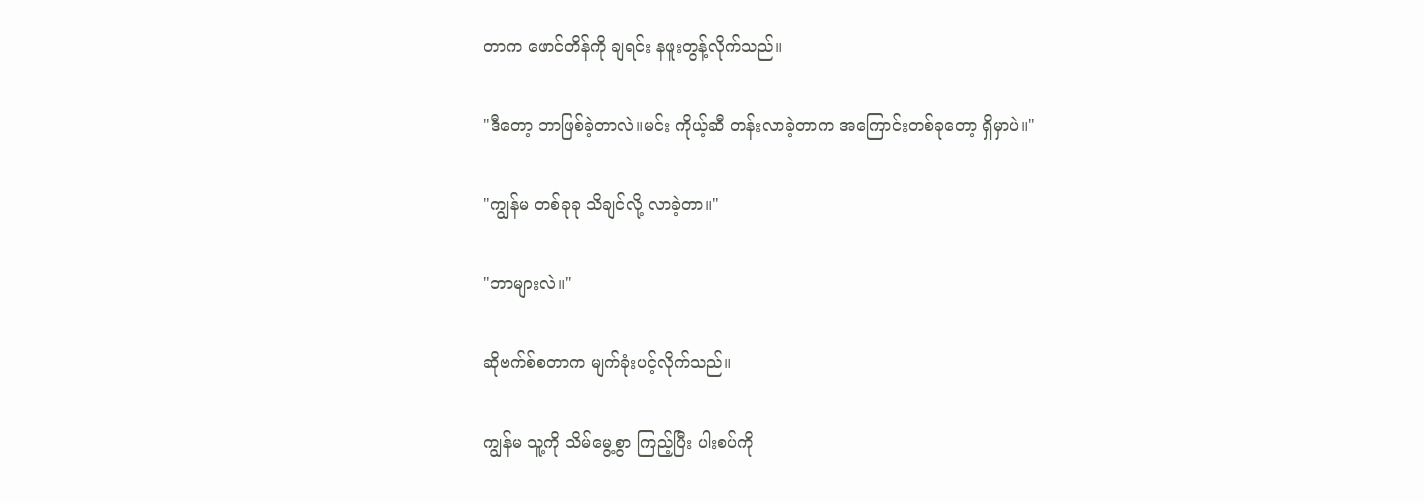တာက ဖောင်တိန်ကို ချရင်း နဖူးတွန့်လိုက်သည်။

"ဒီတော့ ဘာဖြစ်ခဲ့တာလဲ။မင်း ကိုယ့်ဆီ တန်းလာခဲ့တာက အကြောင်းတစ်ခုတော့ ရှိမှာပဲ။"

"ကျွန်မ တစ်ခုခု သိချင်လို့ လာခဲ့တာ။"

"ဘာများလဲ။"

ဆိုဗက်စ်စတာက မျက်ခုံးပင့်လိုက်သည်။

ကျွန်မ သူ့ကို သိမ်မွေ့စွာ ကြည့်ပြီး ပါးစပ်ကို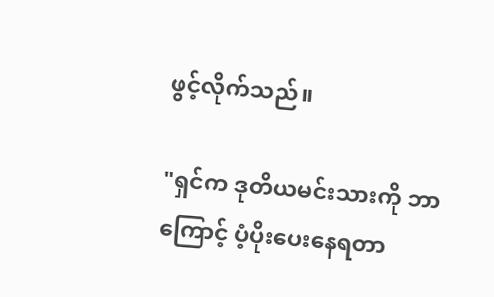ဖွင့်လိုက်သည်။

"ရှင်က ဒုတိယမင်းသားကို ဘာကြောင့် ပံ့ပိုးပေးနေရတာ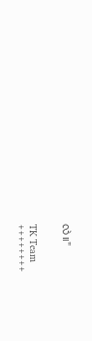လဲ။"


TK Team
++++++++